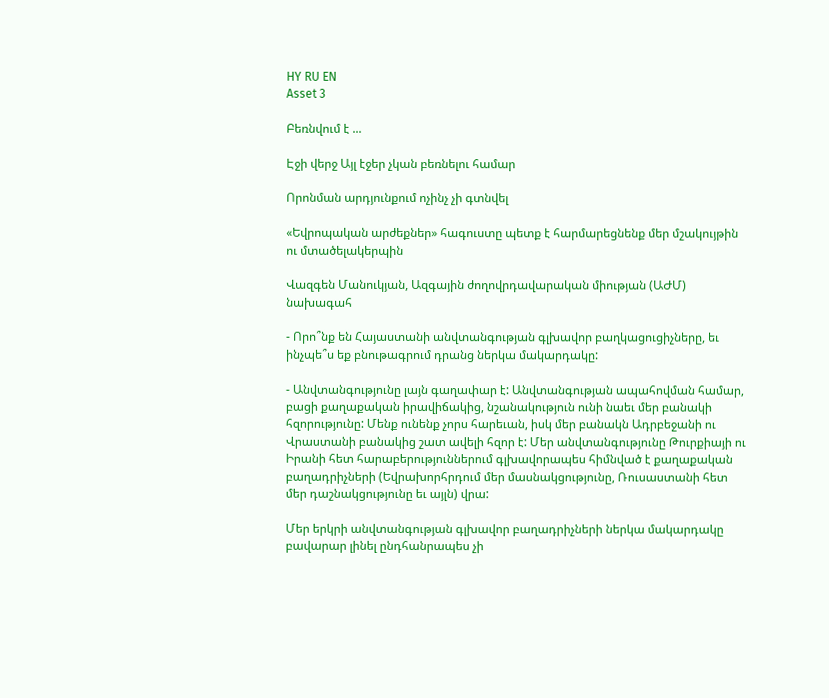HY RU EN
Asset 3

Բեռնվում է ...

Էջի վերջ Այլ էջեր չկան բեռնելու համար

Որոնման արդյունքում ոչինչ չի գտնվել

«Եվրոպական արժեքներ» հագուստը պետք է հարմարեցնենք մեր մշակույթին ու մտածելակերպին

Վազգեն Մանուկյան, Ազգային ժողովրդավարական միության (ԱԺՄ) նախագահ

- Որո՞նք են Հայաստանի անվտանգության գլխավոր բաղկացուցիչները, եւ ինչպե՞ս եք բնութագրում դրանց ներկա մակարդակը:

- Անվտանգությունը լայն գաղափար է: Անվտանգության ապահովման համար, բացի քաղաքական իրավիճակից, նշանակություն ունի նաեւ մեր բանակի հզորությունը: Մենք ունենք չորս հարեւան, իսկ մեր բանակն Ադրբեջանի ու Վրաստանի բանակից շատ ավելի հզոր է: Մեր անվտանգությունը Թուրքիայի ու Իրանի հետ հարաբերություններում գլխավորապես հիմնված է քաղաքական բաղադրիչների (Եվրախորհրդում մեր մասնակցությունը, Ռուսաստանի հետ մեր դաշնակցությունը եւ այլն) վրա:

Մեր երկրի անվտանգության գլխավոր բաղադրիչների ներկա մակարդակը բավարար լինել ընդհանրապես չի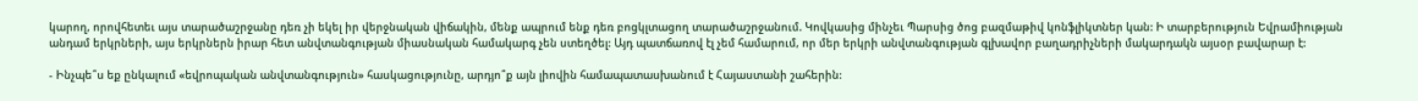կարող, որովհետեւ այս տարածաշրջանը դեռ չի եկել իր վերջնական վիճակին, մենք ապրում ենք դեռ բոցկլտացող տարածաշրջանում. Կովկասից մինչեւ Պարսից ծոց բազմաթիվ կոնֆլիկտներ կան: Ի տարբերություն Եվրամիության անդամ երկրների, այս երկրներն իրար հետ անվտանգության միասնական համակարգ չեն ստեղծել: Այդ պատճառով էլ չեմ համարում, որ մեր երկրի անվտանգության գլխավոր բաղադրիչների մակարդակն այսօր բավարար է:

- Ինչպե՞ս եք ընկալում «եվրոպական անվտանգություն» հասկացությունը, արդյո՞ք այն լիովին համապատասխանում է Հայաստանի շահերին: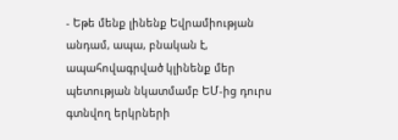- Եթե մենք լինենք Եվրամիության անդամ, ապա, բնական է, ապահովագրված կլինենք մեր պետության նկատմամբ ԵՄ-ից դուրս գտնվող երկրների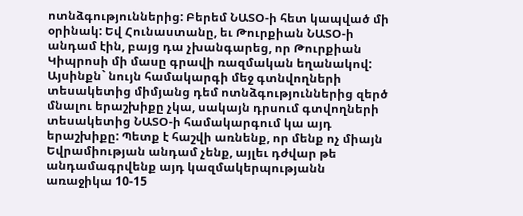ոտնձգություններից: Բերեմ ՆԱՏՕ-ի հետ կապված մի օրինակ: Եվ Հունաստանը, եւ Թուրքիան ՆԱՏՕ-ի անդամ էին, բայց դա չխանգարեց, որ Թուրքիան Կիպրոսի մի մասը գրավի ռազմական եղանակով: Այսինքն` նույն համակարգի մեջ գտնվողների տեսակետից միմյանց դեմ ոտնձգություններից զերծ մնալու երաշխիքը չկա, սակայն դրսում գտվողների տեսակետից ՆԱՏՕ-ի համակարգում կա այդ երաշխիքը: Պետք է հաշվի առնենք, որ մենք ոչ միայն Եվրամիության անդամ չենք, այլեւ դժվար թե անդամագրվենք այդ կազմակերպությանն առաջիկա 10-15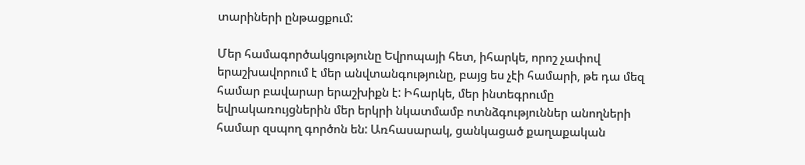տարիների ընթացքում:

Մեր համագործակցությունը Եվրոպայի հետ, իհարկե, որոշ չափով երաշխավորում է մեր անվտանգությունը, բայց ես չէի համարի, թե դա մեզ համար բավարար երաշխիքն է: Իհարկե, մեր ինտեգրումը եվրակառույցներին մեր երկրի նկատմամբ ոտնձգություններ անողների համար զսպող գործոն են: Առհասարակ, ցանկացած քաղաքական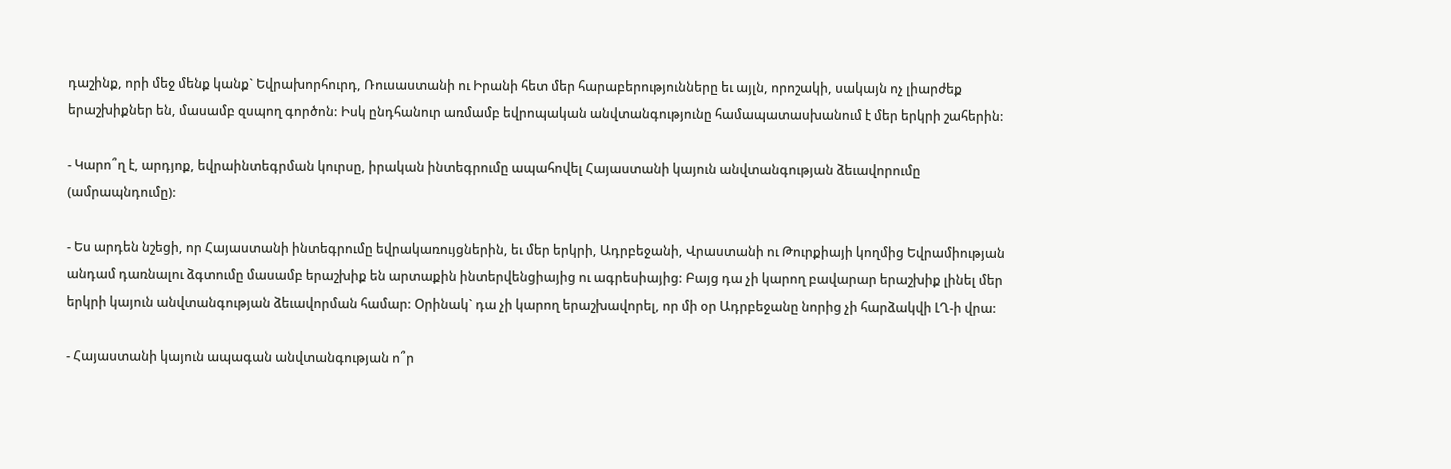դաշինք, որի մեջ մենք կանք` Եվրախորհուրդ, Ռուսաստանի ու Իրանի հետ մեր հարաբերությունները եւ այլն, որոշակի, սակայն ոչ լիարժեք երաշխիքներ են, մասամբ զսպող գործոն: Իսկ ընդհանուր առմամբ եվրոպական անվտանգությունը համապատասխանում է մեր երկրի շահերին:

- Կարո՞ղ է, արդյոք, եվրաինտեգրման կուրսը, իրական ինտեգրումը ապահովել Հայաստանի կայուն անվտանգության ձեւավորումը (ամրապնդումը):

- Ես արդեն նշեցի, որ Հայաստանի ինտեգրումը եվրակառույցներին, եւ մեր երկրի, Ադրբեջանի, Վրաստանի ու Թուրքիայի կողմից Եվրամիության անդամ դառնալու ձգտումը մասամբ երաշխիք են արտաքին ինտերվենցիայից ու ագրեսիայից: Բայց դա չի կարող բավարար երաշխիք լինել մեր երկրի կայուն անվտանգության ձեւավորման համար: Օրինակ` դա չի կարող երաշխավորել, որ մի օր Ադրբեջանը նորից չի հարձակվի ԼՂ-ի վրա:

- Հայաստանի կայուն ապագան անվտանգության ո՞ր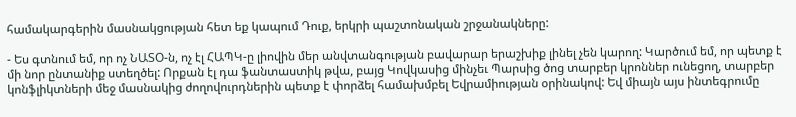համակարգերին մասնակցության հետ եք կապում Դուք, երկրի պաշտոնական շրջանակները:

- Ես գտնում եմ, որ ոչ ՆԱՏՕ-ն, ոչ էլ ՀԱՊԿ-ը լիովին մեր անվտանգության բավարար երաշխիք լինել չեն կարող: Կարծում եմ, որ պետք է մի նոր ընտանիք ստեղծել: Որքան էլ դա ֆանտաստիկ թվա, բայց Կովկասից մինչեւ Պարսից ծոց տարբեր կրոններ ունեցող, տարբեր կոնֆլիկտների մեջ մասնակից ժողովուրդներին պետք է փորձել համախմբել Եվրամիության օրինակով: Եվ միայն այս ինտեգրումը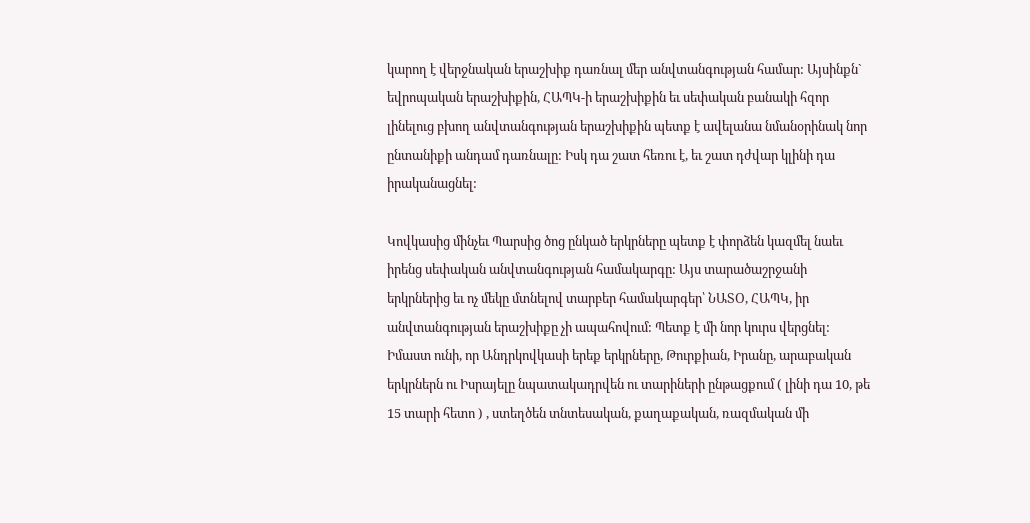կարող է վերջնական երաշխիք դառնալ մեր անվտանգության համար: Այսինքն` եվրոպական երաշխիքին, ՀԱՊԿ-ի երաշխիքին եւ սեփական բանակի հզոր լինելուց բխող անվտանգության երաշխիքին պետք է ավելանա նմանօրինակ նոր ընտանիքի անդամ դառնալը: Իսկ դա շատ հեռու է, եւ շատ դժվար կլինի դա իրականացնել:

Կովկասից մինչեւ Պարսից ծոց ընկած երկրները պետք է փորձեն կազմել նաեւ իրենց սեփական անվտանգության համակարգը: Այս տարածաշրջանի երկրներից եւ ոչ մեկը մտնելով տարբեր համակարգեր՝ ՆԱՏՕ, ՀԱՊԿ, իր անվտանգության երաշխիքը չի ապահովում: Պետք է մի նոր կուրս վերցնել: Իմաստ ունի, որ Անդրկովկասի երեք երկրները, Թուրքիան, Իրանը, արաբական երկրներն ու Իսրայելը նպատակադրվեն ու տարիների ընթացքում ( լինի դա 10, թե 15 տարի հետո ) , ստեղծեն տնտեսական, քաղաքական, ռազմական մի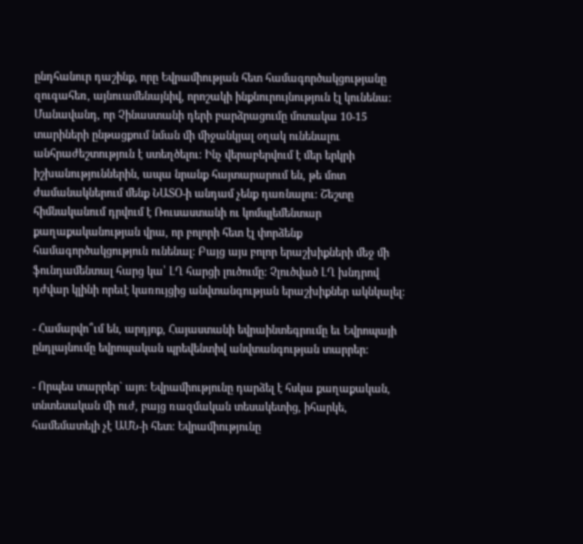ընդհանուր դաշինք, որը Եվրամիության հետ համագործակցությանը զուգահեռ, այնուամենայնիվ, որոշակի ինքնուրույնություն էլ կունենա: Մանավանդ, որ Չինաստանի դերի բարձրացումը մոտակա 10-15 տարիների ընթացքում նման մի միջանկյալ օղակ ունենալու անհրաժեշտություն է ստեղծելու: Ինչ վերաբերվում է մեր երկրի իշխանություններին, ապա նրանք հայտարարում են, թե մոտ ժամանակներում մենք ՆԱՏՕ-ի անդամ չենք դառնալու: Շեշտը հիմնականում դրվում է Ռուսաստանի ու կոմպլեմենտար քաղաքականության վրա, որ բոլորի հետ էլ փորձենք համագործակցություն ունենալ: Բայց այս բոլոր երաշխիքների մեջ մի ֆունդամենտալ հարց կա՝ ԼՂ հարցի լուծումը: Չլուծված ԼՂ խնդրով դժվար կլինի որեւէ կառույցից անվտանգության երաշխիքներ ակնկալել:

- Համարվո՞ւմ են, արդյոք, Հայաստանի եվրաինտեգրումը եւ Եվրոպայի ընդլայնումը եվրոպական պրեվենտիվ անվտանգության տարրեր:

- Որպես տարրեր` այո: Եվրամիությունը դարձել է հսկա քաղաքական, տնտեսական մի ուժ, բայց ռազմական տեսակետից, իհարկե, համեմատելի չէ ԱՄՆ-ի հետ: Եվրամիությունը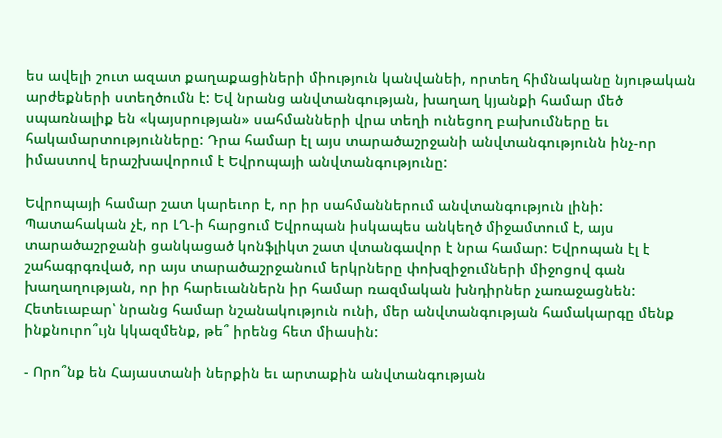ես ավելի շուտ ազատ քաղաքացիների միություն կանվանեի, որտեղ հիմնականը նյութական արժեքների ստեղծումն է: Եվ նրանց անվտանգության, խաղաղ կյանքի համար մեծ սպառնալիք են «կայսրության» սահմանների վրա տեղի ունեցող բախումները եւ հակամարտությունները: Դրա համար էլ այս տարածաշրջանի անվտանգությունն ինչ-որ իմաստով երաշխավորում է Եվրոպայի անվտանգությունը:

Եվրոպայի համար շատ կարեւոր է, որ իր սահմաններում անվտանգություն լինի: Պատահական չէ, որ ԼՂ-ի հարցում Եվրոպան իսկապես անկեղծ միջամտում է, այս տարածաշրջանի ցանկացած կոնֆլիկտ շատ վտանգավոր է նրա համար: Եվրոպան էլ է շահագրգռված, որ այս տարածաշրջանում երկրները փոխզիջումների միջոցով գան խաղաղության, որ իր հարեւաններն իր համար ռազմական խնդիրներ չառաջացնեն: Հետեւաբար՝ նրանց համար նշանակություն ունի, մեր անվտանգության համակարգը մենք ինքնուրո՞ւյն կկազմենք, թե՞ իրենց հետ միասին:

- Որո՞նք են Հայաստանի ներքին եւ արտաքին անվտանգության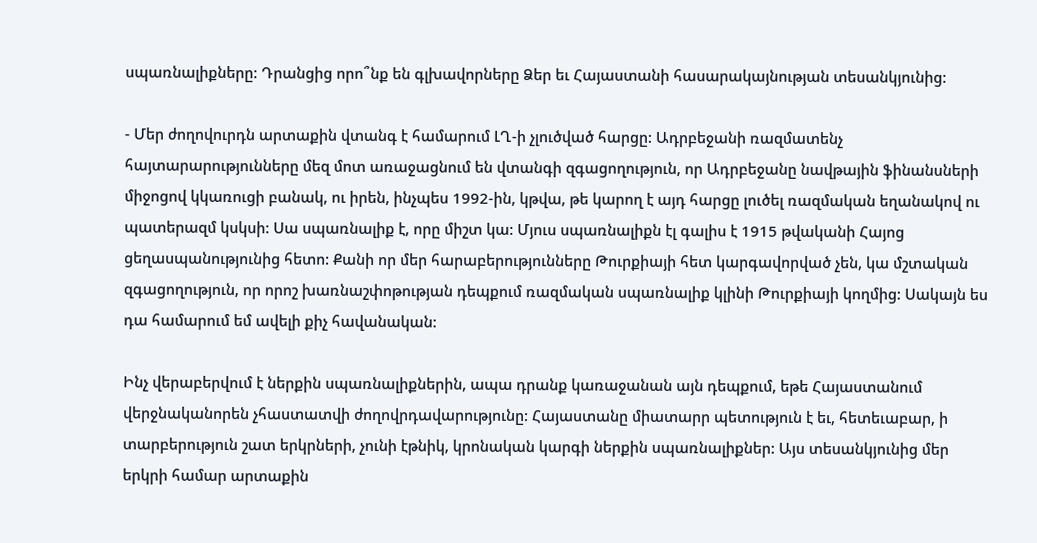սպառնալիքները: Դրանցից որո՞նք են գլխավորները Ձեր եւ Հայաստանի հասարակայնության տեսանկյունից:

- Մեր ժողովուրդն արտաքին վտանգ է համարում ԼՂ-ի չլուծված հարցը: Ադրբեջանի ռազմատենչ հայտարարությունները մեզ մոտ առաջացնում են վտանգի զգացողություն, որ Ադրբեջանը նավթային ֆինանսների միջոցով կկառուցի բանակ, ու իրեն, ինչպես 1992-ին, կթվա, թե կարող է այդ հարցը լուծել ռազմական եղանակով ու պատերազմ կսկսի: Սա սպառնալիք է, որը միշտ կա: Մյուս սպառնալիքն էլ գալիս է 1915 թվականի Հայոց ցեղասպանությունից հետո: Քանի որ մեր հարաբերությունները Թուրքիայի հետ կարգավորված չեն, կա մշտական զգացողություն, որ որոշ խառնաշփոթության դեպքում ռազմական սպառնալիք կլինի Թուրքիայի կողմից: Սակայն ես դա համարում եմ ավելի քիչ հավանական:

Ինչ վերաբերվում է ներքին սպառնալիքներին, ապա դրանք կառաջանան այն դեպքում, եթե Հայաստանում վերջնականորեն չհաստատվի ժողովրդավարությունը: Հայաստանը միատարր պետություն է եւ, հետեւաբար, ի տարբերություն շատ երկրների, չունի էթնիկ, կրոնական կարգի ներքին սպառնալիքներ: Այս տեսանկյունից մեր երկրի համար արտաքին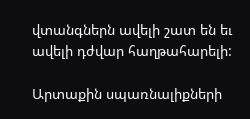վտանգներն ավելի շատ են եւ ավելի դժվար հաղթահարելի:

Արտաքին սպառնալիքների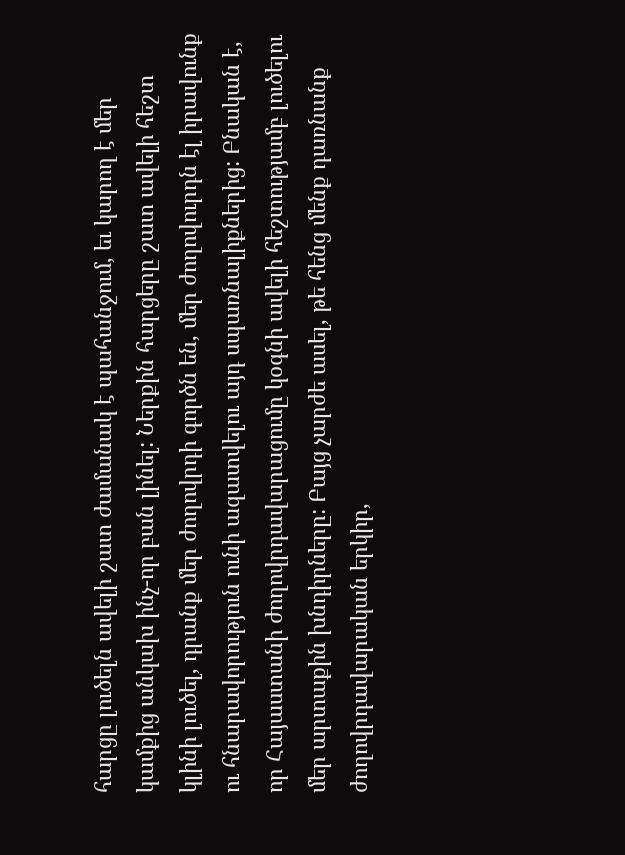հարցը լուծելն ավելի շատ ժամանակ է պահանջում, եւ կարող է մեր կամքից անկախ ինչ-որ բան լինել: Ներքին հարցերը շատ ավելի հեշտ կլինի լուծել, դրանք մեր ժողովրդի գործն են, մեր ժողովուրդն էլ իրավունք ու հնարավորություն ունի ազատվելու այդ սպառնալիքներից: Բնական է, որ Հայաստանի ժողովրդավարացումը կօգնի ավելի հեշտությամբ լուծելու մեր արտաքին խնդիրները: Բայց չարժե ասել, թե հենց մենք դառնանք ժողովրդավարական երկիր,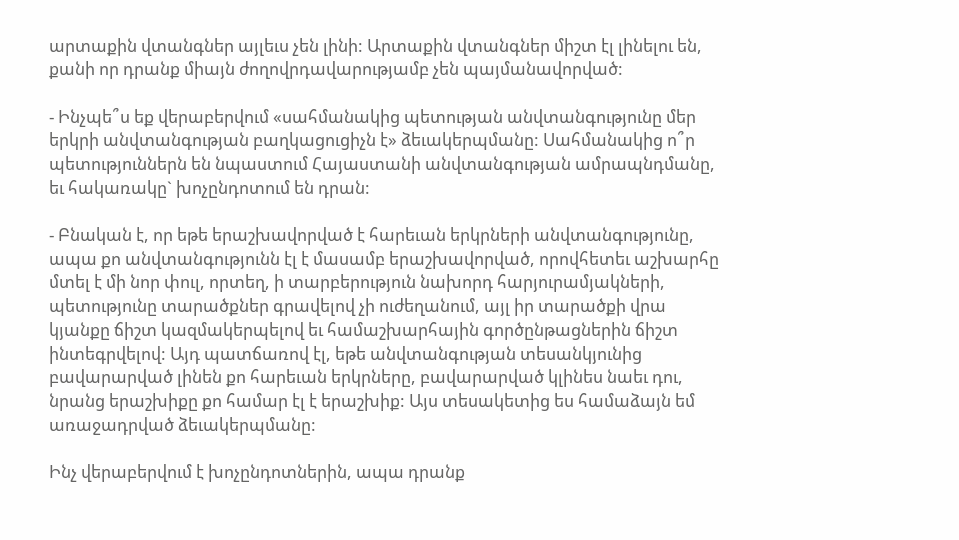արտաքին վտանգներ այլեւս չեն լինի: Արտաքին վտանգներ միշտ էլ լինելու են, քանի որ դրանք միայն ժողովրդավարությամբ չեն պայմանավորված:

- Ինչպե՞ս եք վերաբերվում «սահմանակից պետության անվտանգությունը մեր երկրի անվտանգության բաղկացուցիչն է» ձեւակերպմանը: Սահմանակից ո՞ր պետություններն են նպաստում Հայաստանի անվտանգության ամրապնդմանը, եւ հակառակը` խոչընդոտում են դրան:

- Բնական է, որ եթե երաշխավորված է հարեւան երկրների անվտանգությունը, ապա քո անվտանգությունն էլ է մասամբ երաշխավորված, որովհետեւ աշխարհը մտել է մի նոր փուլ, որտեղ, ի տարբերություն նախորդ հարյուրամյակների, պետությունը տարածքներ գրավելով չի ուժեղանում, այլ իր տարածքի վրա կյանքը ճիշտ կազմակերպելով եւ համաշխարհային գործընթացներին ճիշտ ինտեգրվելով: Այդ պատճառով էլ, եթե անվտանգության տեսանկյունից բավարարված լինեն քո հարեւան երկրները, բավարարված կլինես նաեւ դու, նրանց երաշխիքը քո համար էլ է երաշխիք: Այս տեսակետից ես համաձայն եմ առաջադրված ձեւակերպմանը:

Ինչ վերաբերվում է խոչընդոտներին, ապա դրանք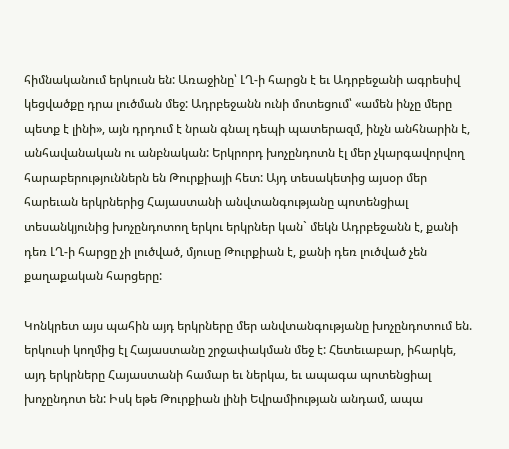հիմնականում երկուսն են: Առաջինը՝ ԼՂ-ի հարցն է եւ Ադրբեջանի ագրեսիվ կեցվածքը դրա լուծման մեջ: Ադրբեջանն ունի մոտեցում՝ «ամեն ինչը մերը պետք է լինի», այն դրդում է նրան գնալ դեպի պատերազմ, ինչն անհնարին է, անհավանական ու անբնական: Երկրորդ խոչընդոտն էլ մեր չկարգավորվող հարաբերություններն են Թուրքիայի հետ: Այդ տեսակետից այսօր մեր հարեւան երկրներից Հայաստանի անվտանգությանը պոտենցիալ տեսանկյունից խոչընդոտող երկու երկրներ կան` մեկն Ադրբեջանն է, քանի դեռ ԼՂ-ի հարցը չի լուծված, մյուսը Թուրքիան է, քանի դեռ լուծված չեն քաղաքական հարցերը:

Կոնկրետ այս պահին այդ երկրները մեր անվտանգությանը խոչընդոտում են. երկուսի կողմից էլ Հայաստանը շրջափակման մեջ է: Հետեւաբար, իհարկե, այդ երկրները Հայաստանի համար եւ ներկա, եւ ապագա պոտենցիալ խոչընդոտ են: Իսկ եթե Թուրքիան լինի Եվրամիության անդամ, ապա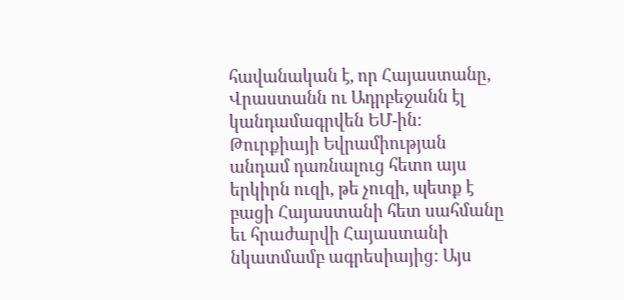հավանական է, որ Հայաստանը, Վրաստանն ու Ադրբեջանն էլ կանդամագրվեն ԵՄ-ին: Թուրքիայի Եվրամիության անդամ դառնալուց հետո այս երկիրն ուզի, թե չուզի, պետք է բացի Հայաստանի հետ սահմանը եւ հրաժարվի Հայաստանի նկատմամբ ագրեսիայից: Այս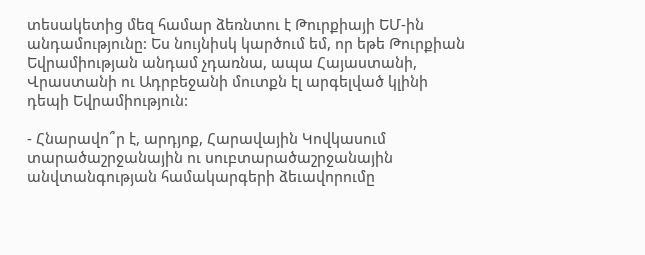տեսակետից մեզ համար ձեռնտու է Թուրքիայի ԵՄ-ին անդամությունը: Ես նույնիսկ կարծում եմ, որ եթե Թուրքիան Եվրամիության անդամ չդառնա, ապա Հայաստանի, Վրաստանի ու Ադրբեջանի մուտքն էլ արգելված կլինի դեպի Եվրամիություն:

- Հնարավո՞ր է, արդյոք, Հարավային Կովկասում տարածաշրջանային ու սուբտարածաշրջանային անվտանգության համակարգերի ձեւավորումը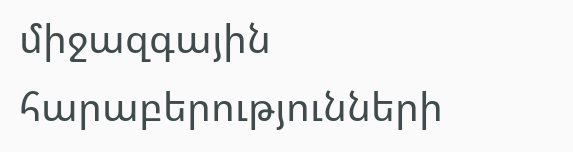միջազգային հարաբերությունների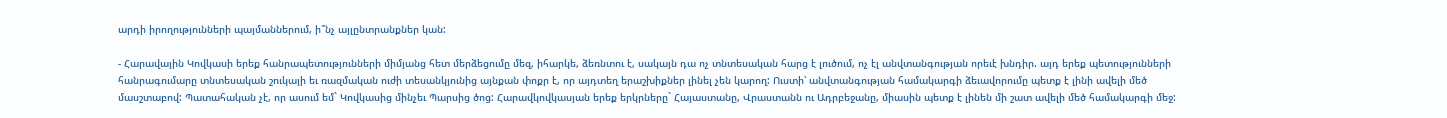արդի իրողությունների պայմաններում, ի՞նչ այլընտրանքներ կան:

- Հարավային Կովկասի երեք հանրապետությունների միմյանց հետ մերձեցումը մեզ, իհարկե, ձեռնտու է, սակայն դա ոչ տնտեսական հարց է լուծում, ոչ էլ անվտանգության որեւէ խնդիր. այդ երեք պետությունների հանրագումարը տնտեսական շուկայի եւ ռազմական ուժի տեսանկյունից այնքան փոքր է, որ այդտեղ երաշխիքներ լինել չեն կարող: Ուստի՝ անվտանգության համակարգի ձեւավորումը պետք է լինի ավելի մեծ մասշտաբով: Պատահական չէ, որ ասում եմ` Կովկասից մինչեւ Պարսից ծոց: Հարավկովկասյան երեք երկրները` Հայաստանը, Վրաստանն ու Ադրբեջանը, միասին պետք է լինեն մի շատ ավելի մեծ համակարգի մեջ: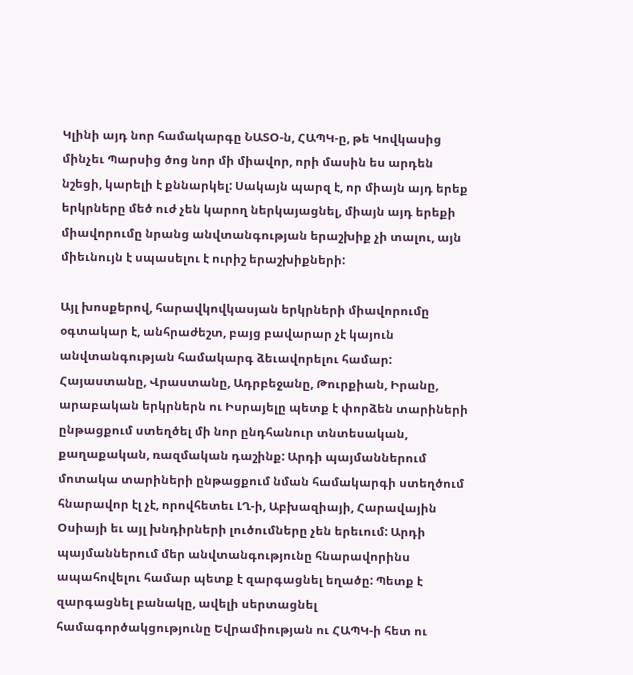Կլինի այդ նոր համակարգը ՆԱՏՕ-ն, ՀԱՊԿ-ը, թե Կովկասից մինչեւ Պարսից ծոց նոր մի միավոր, որի մասին ես արդեն նշեցի, կարելի է քննարկել: Սակայն պարզ է, որ միայն այդ երեք երկրները մեծ ուժ չեն կարող ներկայացնել, միայն այդ երեքի միավորումը նրանց անվտանգության երաշխիք չի տալու, այն միեւնույն է սպասելու է ուրիշ երաշխիքների:

Այլ խոսքերով, հարավկովկասյան երկրների միավորումը օգտակար է, անհրաժեշտ, բայց բավարար չէ կայուն անվտանգության համակարգ ձեւավորելու համար: Հայաստանը, Վրաստանը, Ադրբեջանը, Թուրքիան, Իրանը, արաբական երկրներն ու Իսրայելը պետք է փորձեն տարիների ընթացքում ստեղծել մի նոր ընդհանուր տնտեսական, քաղաքական, ռազմական դաշինք: Արդի պայմաններում մոտակա տարիների ընթացքում նման համակարգի ստեղծում հնարավոր էլ չէ, որովհետեւ ԼՂ-ի, Աբխազիայի, Հարավային Օսիայի եւ այլ խնդիրների լուծումները չեն երեւում: Արդի պայմաններում մեր անվտանգությունը հնարավորինս ապահովելու համար պետք է զարգացնել եղածը: Պետք է զարգացնել բանակը, ավելի սերտացնել համագործակցությունը Եվրամիության ու ՀԱՊԿ-ի հետ ու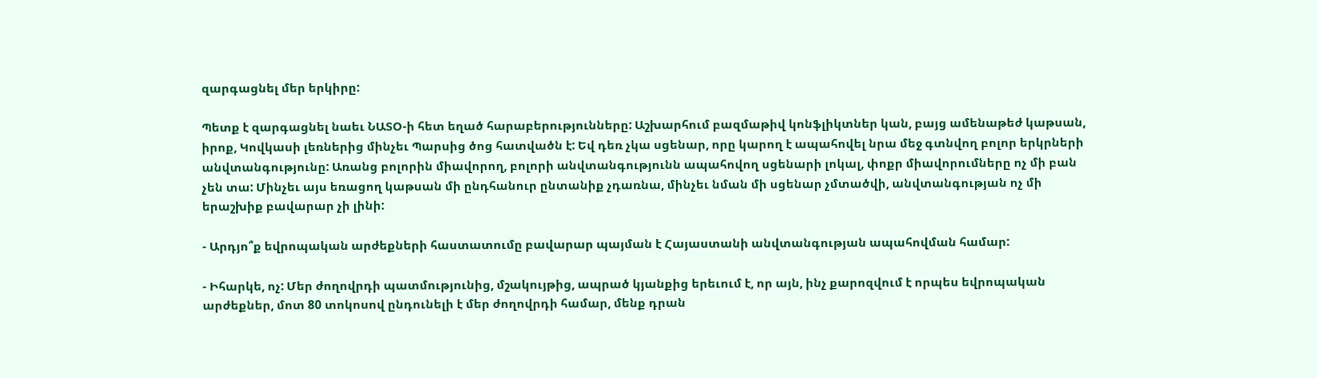զարգացնել մեր երկիրը:

Պետք է զարգացնել նաեւ ՆԱՏՕ-ի հետ եղած հարաբերությունները: Աշխարհում բազմաթիվ կոնֆլիկտներ կան, բայց ամենաթեժ կաթսան, իրոք, Կովկասի լեռներից մինչեւ Պարսից ծոց հատվածն է: Եվ դեռ չկա սցենար, որը կարող է ապահովել նրա մեջ գտնվող բոլոր երկրների անվտանգությունը: Առանց բոլորին միավորող, բոլորի անվտանգությունն ապահովող սցենարի լոկալ, փոքր միավորումները ոչ մի բան չեն տա: Մինչեւ այս եռացող կաթսան մի ընդհանուր ընտանիք չդառնա, մինչեւ նման մի սցենար չմտածվի, անվտանգության ոչ մի երաշխիք բավարար չի լինի:

- Արդյո՞ք եվրոպական արժեքների հաստատումը բավարար պայման է Հայաստանի անվտանգության ապահովման համար:

- Իհարկե, ոչ: Մեր ժողովրդի պատմությունից, մշակույթից, ապրած կյանքից երեւում է, որ այն, ինչ քարոզվում է որպես եվրոպական արժեքներ, մոտ 80 տոկոսով ընդունելի է մեր ժողովրդի համար, մենք դրան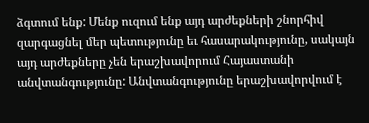ձգտում ենք: Մենք ուզում ենք այդ արժեքների շնորհիվ զարգացնել մեր պետությունը եւ հասարակությունը, սակայն այդ արժեքները չեն երաշխավորում Հայաստանի անվտանգությունը: Անվտանգությունը երաշխավորվում է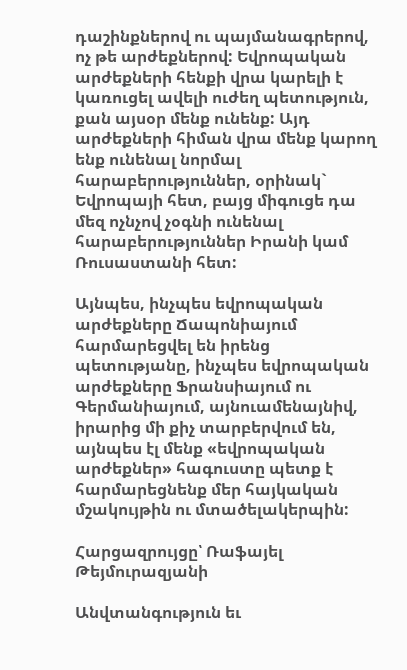դաշինքներով ու պայմանագրերով, ոչ թե արժեքներով: Եվրոպական արժեքների հենքի վրա կարելի է կառուցել ավելի ուժեղ պետություն, քան այսօր մենք ունենք: Այդ արժեքների հիման վրա մենք կարող ենք ունենալ նորմալ հարաբերություններ, օրինակ` Եվրոպայի հետ, բայց միգուցե դա մեզ ոչնչով չօգնի ունենալ հարաբերություններ Իրանի կամ Ռուսաստանի հետ:

Այնպես, ինչպես եվրոպական արժեքները Ճապոնիայում հարմարեցվել են իրենց պետությանը, ինչպես եվրոպական արժեքները Ֆրանսիայում ու Գերմանիայում, այնուամենայնիվ, իրարից մի քիչ տարբերվում են, այնպես էլ մենք «եվրոպական արժեքներ» հագուստը պետք է հարմարեցնենք մեր հայկական մշակույթին ու մտածելակերպին:

Հարցազրույցը՝ Ռաֆայել Թեյմուրազյանի

Անվտանգություն եւ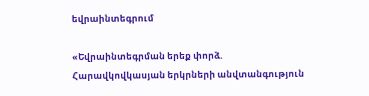եվրաինտեգրում

«Եվրաինտեգրման երեք փորձ. Հարավկովկասյան երկրների անվտանգություն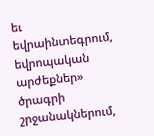եւ եվրաինտեգրում, եվրոպական արժեքներ» ծրագրի շրջանակներում,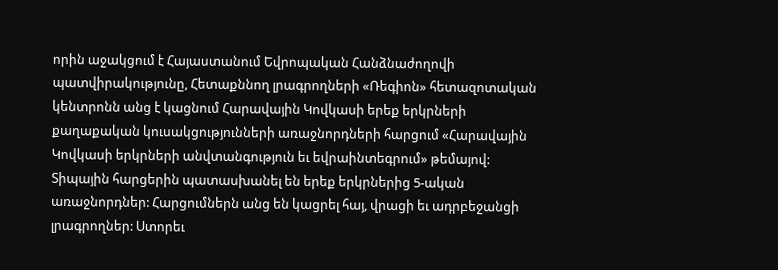որին աջակցում է Հայաստանում Եվրոպական Հանձնաժողովի պատվիրակությունը, Հետաքննող լրագրողների «Ռեգիոն» հետազոտական կենտրոնն անց է կացնում Հարավային Կովկասի երեք երկրների քաղաքական կուսակցությունների առաջնորդների հարցում «Հարավային Կովկասի երկրների անվտանգություն եւ եվրաինտեգրում» թեմայով: Տիպային հարցերին պատասխանել են երեք երկրներից 5-ական առաջնորդներ: Հարցումներն անց են կացրել հայ, վրացի եւ ադրբեջանցի լրագրողներ: Ստորեւ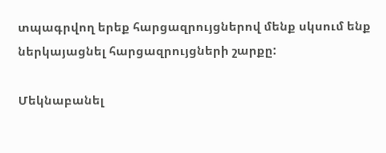տպագրվող երեք հարցազրույցներով մենք սկսում ենք ներկայացնել հարցազրույցների շարքը:

Մեկնաբանել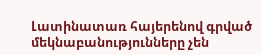Լատինատառ հայերենով գրված մեկնաբանությունները չեն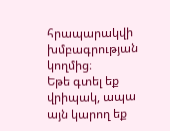հրապարակվի խմբագրության կողմից։
Եթե գտել եք վրիպակ, ապա այն կարող եք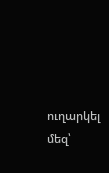ուղարկել մեզ՝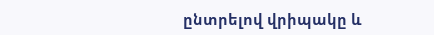ընտրելով վրիպակը և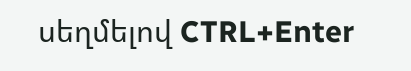սեղմելով CTRL+Enter